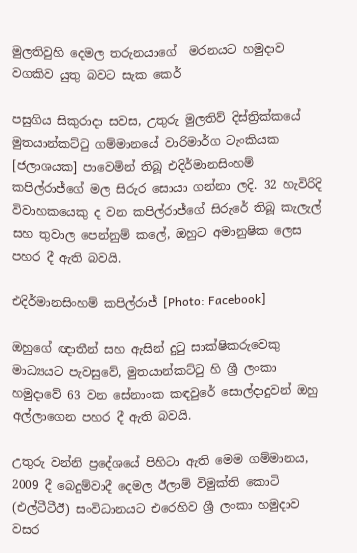මුලතිවුහි දෙමල තරුනයාගේ  මරනයට හමුදාව වගකිව යුතු බවට සැක කෙර්

පසුගිය සිකුරාදා සවස, උතුරු මුලතිව් දිස්ත්‍රික්කයේ මුතයාන්කට්ටු ගම්මානයේ වාරිමාර්ග ටැංකියක [ජලාශයක] පාවෙමින් තිබූ එදිර්මානසිංහම් කපිල්රාජ්ගේ මල සිරුර සොයා ගන්නා ලදි. 32 හැවිරිදි විවාහකයෙකු ද වන කපිල්රාජ්ගේ සිරුරේ තිබූ කැලැල් සහ තුවාල පෙන්නුම් කලේ, ඔහුට අමානුෂික ලෙස පහර දී ඇති බවයි.

එදිර්මානසිංහම් කපිල්රාජ් [Photo: Facebook]

ඔහුගේ ඥාතීන් සහ ඇසින් දුටු සාක්ෂිකරුවෙකු මාධ්‍යයට පැවසුවේ, මුතයාන්කට්ටු හි ශ්‍රී ලංකා හමුදාවේ 63 වන සේනාංක කඳවුරේ සොල්දාදුවන් ඔහු අල්ලාගෙන පහර දී ඇති බවයි.

උතුරු වන්නි ප්‍රදේශයේ පිහිටා ඇති මෙම ගම්මානය, 2009 දී බෙදුම්වාදී දෙමල ඊලාම් විමුක්ති කොටි (එල්ටීටීඊ) සංවිධානයට එරෙහිව ශ්‍රී ලංකා හමුදාව වසර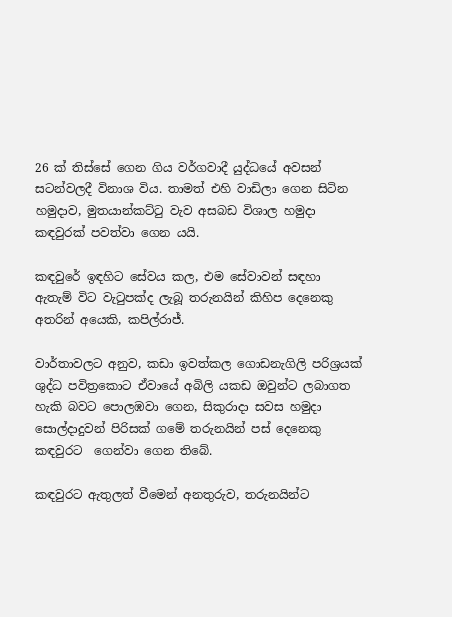26 ක් තිස්සේ ගෙන ගිය වර්ගවාදී යුද්ධයේ අවසන් සටන්වලදී විනාශ විය. තාමත් එහි වාඩිලා ගෙන සිටින හමුදාව, මුතයාන්කට්ටු වැව අසබඩ විශාල හමුදා කඳවුරක් පවත්වා ගෙන යයි.

කඳවුරේ ඉඳහිට සේවය කල, එම සේවාවන් සඳහා ඇතැම් විට වැටුපක්ද ලැබූ තරුනයින් කිහිප දෙනෙකු අතරින් අයෙකි, කපිල්රාජ්.

වාර්තාවලට අනුව, කඩා ඉවත්කල ගොඩනැගිලි පරිශ්‍රයක් ශුද්ධ පවිත්‍රකොට ඒවායේ අබිලි යකඩ ඔවුන්ට ලබාගත හැකි බවට පොලඹවා ගෙන, සිකුරාදා සවස හමුදා සොල්දාදුවන් පිරිසක් ගමේ තරුනයින් පස් දෙනෙකු කඳවුරට  ගෙන්වා ගෙන තිබේ.

කඳවුරට ඇතුලත් වීමෙන් අනතුරුව, තරුනයින්ට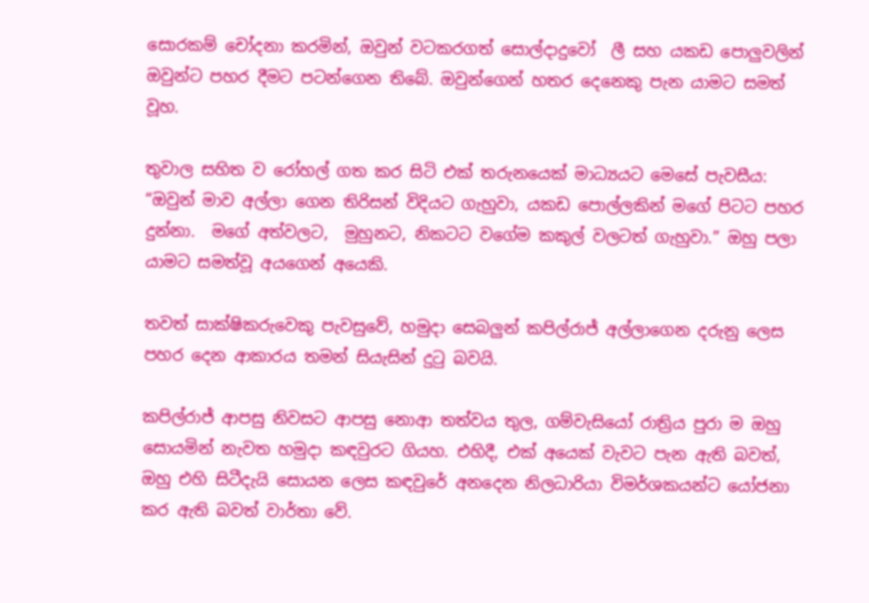සොරකම් චෝදනා කරමින්, ඔවුන් වටකරගත් සොල්දාදුවෝ  ලී සහ යකඩ පොලුවලින් ඔවුන්ට පහර දීමට පටන්ගෙන තිබේ. ඔවුන්ගෙන් හතර දෙනෙකු පැන යාමට සමත් වූහ.

තුවාල සහිත ව රෝහල් ගත කර සිටි එක් තරුනයෙක් මාධ්‍යයට මෙසේ පැවසීය: “ඔවුන් මාව අල්ලා ගෙන තිරිසන් විදියට ගැහුවා, යකඩ පොල්ලකින් මගේ පිටට පහර දුන්නා.  මගේ අත්වලට,  මුහුනට, නිකටට වගේම කකුල් වලටත් ගැහුවා.” ඔහු පලා යාමට සමත්වූ අයගෙන් අයෙකි.

තවත් සාක්ෂිකරුවෙකු පැවසුවේ, හමුදා සෙබලුන් කපිල්රාජ් අල්ලාගෙන දරුනු ලෙස පහර දෙන ආකාරය තමන් සියැසින් දුටු බවයි.

කපිල්රාජ් ආපසු නිවසට ආපසු නොආ තත්වය තුල, ගම්වැසියෝ රාත්‍රිය පුරා ම ඔහු සොයමින් නැවත හමුදා කඳවුරට ගියහ. එහිදී, එක් අයෙක් වැවට පැන ඇති බවත්, ඔහු එහි සිටීදැයි සොයන ලෙස කඳවුරේ අනදෙන නිලධාරියා විමර්ශකයන්ට යෝජනා කර ඇති බවත් වාර්තා වේ.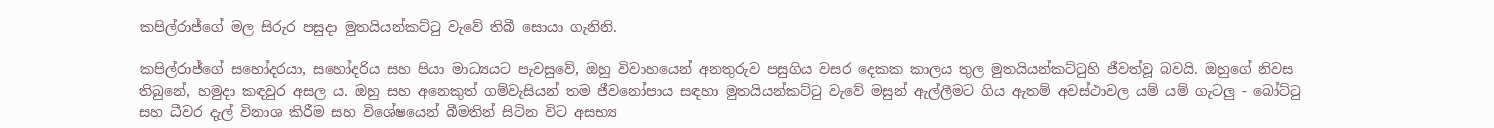කපිල්රාජ්ගේ මල සිරුර පසුදා මුතයියන්කට්ටු වැවේ තිබී සොයා ගැනිනි.

කපිල්රාජ්ගේ සහෝදරයා, සහෝදරිය සහ පියා මාධ්‍යයට පැවසුවේ, ඔහු විවාහයෙන් අනතුරුව පසුගිය වසර දෙකක කාලය තුල මුතයියන්කට්ටුහි ජීවත්වූ බවයි. ඔහුගේ නිවස තිබුනේ, හමුදා කඳවුර අසල ය. ඔහු සහ අනෙකුත් ගම්වැසියන් තම ජීවනෝපාය සඳහා මුතයියන්කට්ටු වැවේ මසුන් ඇල්ලීමට ගිය ඇතම් අවස්ථාවල යම් යම් ගැටලු - බෝට්ටු සහ ධීවර දැල් විනාශ කිරීම සහ විශේෂයෙන් බීමතින් සිටින විට අසභ්‍ය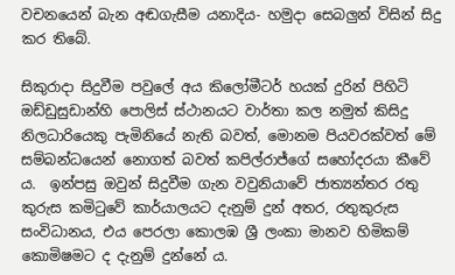වචනයෙන් බැන අඬගැසීම යනාදිය- හමුදා සෙබලුන් විසින් සිදු කර තිබේ.

සිකුරාදා සිදුවීම පවුලේ අය කිලෝමීටර් හයක් දුරින් පිහිටි ඔඩ්ඩුසුඩාන්හි පොලිස් ස්ථානයට වාර්තා කල නමුත් කිසිදු නිලධාරියෙකු පැමිනියේ නැති බවත්, මොනම පියවරක්වත් මේ සම්බන්ධයෙන් නොගත් බවත් කපිල්රාජ්ගේ සහෝදරයා කීවේ ය.  ඉන්පසු ඔවුන් සිදුවීම ගැන වවුනියාවේ ජාත්‍යන්තර රතු කුරුස කමිටුවේ කාර්යාලයට දැනුම් දුන් අතර, රතුකුරුස සංවිධානය, එය පෙරලා කොලඹ ශ්‍රී ලංකා මානව හිමිකම් කොමිෂමට ද දැනුම් දුන්නේ ය.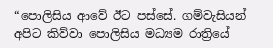“පොලිසිය ආවේ ඊට පස්සේ. ගම්වැසියන් අපිට කිව්වා පොලිසිය මධ්‍යම රාත්‍රියේ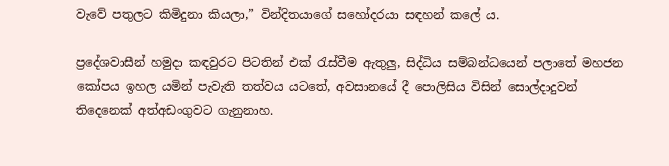වැවේ පතුලට කිමිදුනා කියලා,” වින්දිතයාගේ සහෝදරයා සඳහන් කලේ ය.

ප්‍රදේශවාසීන් හමුදා කඳවුරට පිටතින් එක් රැස්වීම ඇතුලු, සිද්ධිය සම්බන්ධයෙන් පලාතේ මහජන කෝපය ඉහල යමින් පැවැති තත්වය යටතේ, අවසානයේ දී පොලිසිය විසින් සොල්දාදුවන් තිදෙනෙක් අත්අඩංගුවට ගැනුනාහ.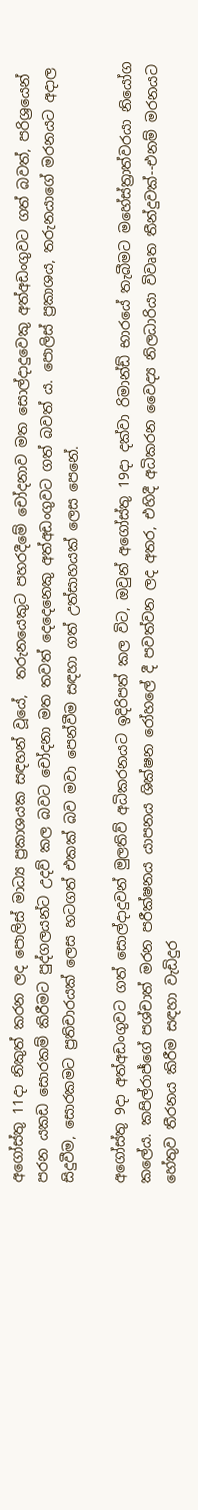අගෝස්තු 11දා නිකුත් කරන ලද පොලිස් මාධ්‍ය ප්‍රකාශයක සඳහන් වූයේ,  තරුනයෙකුට පහරදීමේ චෝදනාව මත සොල්දාදුවෙකු අත්අඩංගුවට ගත් බවත්, පරිශ්‍රයෙන් පරන යකඩ සොරකම් කිරීමට පුද්ගලයන්ට උදව් කල බවට චෝදනා මත තවත් දෙදෙනෙකු අත්අඩංගුවට ගත් බවත් ය. පොලිස් ප්‍රකාශය, තරුනයාගේ මරනයට අදාල සිදුවීම, සොරකමට ප්‍රතිචාරයක් ලෙස හටගත් එකක් බව මවා පෙන්වීම සඳහා ගත් උත්සාහයක් ලෙස පෙනේ.

අගෝස්තු 9දා අත්අඩංගුවට ගත් සොල්දාදුවන් මුලතිව් අධිකරනයට ඉදිරිපත් කල විට, ඔවුන් අගෝස්තු 19දා දක්වා රිමාන්ඩ් භාරයේ තැබීමට මහේස්ත්‍රාත්වරයා නියෝග කලේය. කපිල්රාජ්ගේ පශ්චාත් මරන පරීක්ෂනය යාපනය ශික්ෂන රෝහලේ දී පවත්වන ලද අතර, එහිදී අධිකරන වෛද්‍ය නිලධාරියා විවෘත තීන්දුවක්--එනම් මරනයට හේතුව තීරනය කිරීම සඳහා වැඩිදුර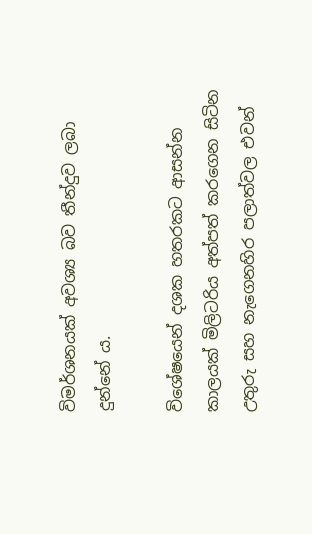විමර්ශනයක් අවශ්‍ය බව තීන්දුව ලබා දුන්නේ ය.

විශේෂයෙන් දශක හතරකට ආසන්න කාලයක් මිලිටරිය අත්පත් කරගෙන සිටින උතුරු සහ නැගෙනහිර පලාත්වල එවන්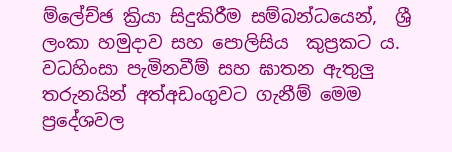ම්ලේච්ඡ ක්‍රියා සිදුකිරීම සම්බන්ධයෙන්,  ශ්‍රී ලංකා හමුදාව සහ පොලිසිය  කුප්‍රකට ය. වධහිංසා පැමිනවීම් සහ ඝාතන ඇතුලු තරුනයින් අත්අඩංගුවට ගැනීම් මෙම ප්‍රදේශවල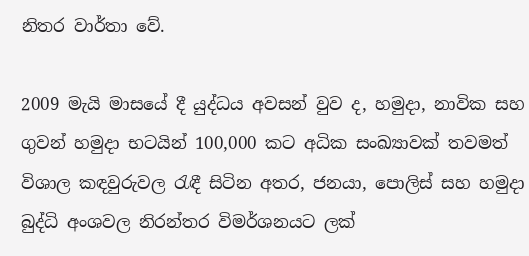නිතර වාර්තා වේ.

2009 මැයි මාසයේ දී යුද්ධය අවසන් වුව ද, හමුදා, නාවික සහ ගුවන් හමුදා භටයින් 100,000 කට අධික සංඛ්‍යාවක් තවමත් විශාල කඳවුරුවල රැඳී සිටින අතර, ජනයා, පොලිස් සහ හමුදා බුද්ධි අංශවල නිරන්තර විමර්ශනයට ලක්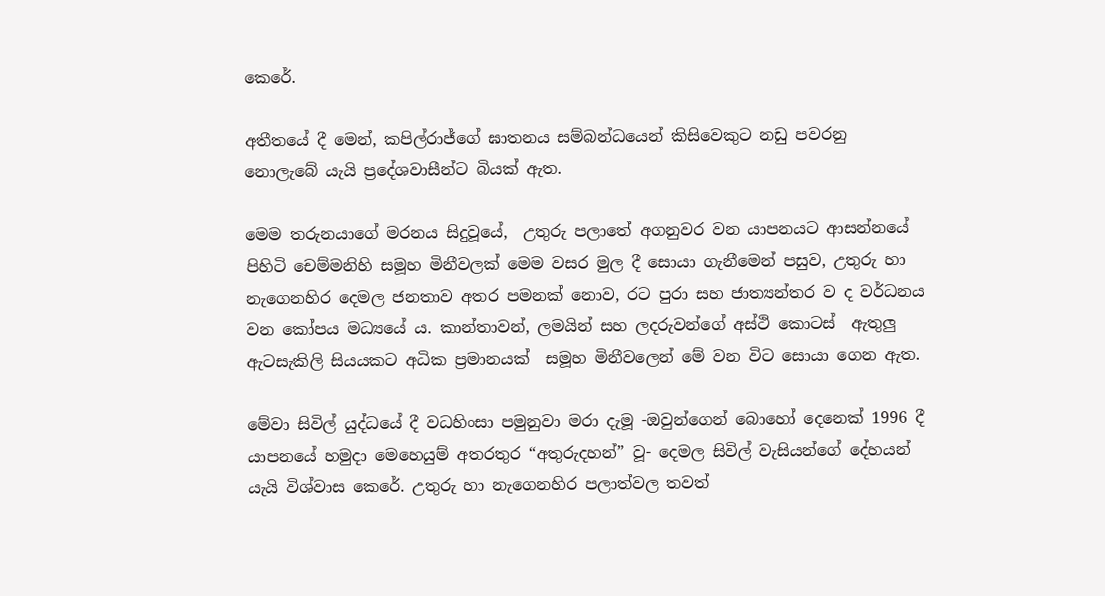කෙරේ.

අතීතයේ දී මෙන්, කපිල්රාජ්ගේ ඝාතනය සම්බන්ධයෙන් කිසිවෙකුට නඩු පවරනු නොලැබේ යැයි ප්‍රදේශවාසීන්ට බියක් ඇත.

මෙම තරුනයාගේ මරනය සිදුවූයේ,  උතුරු පලාතේ අගනුවර වන යාපනයට ආසන්නයේ පිහිටි චෙම්මනිහි සමූහ මිනීවලක් මෙම වසර මුල දී සොයා ගැනීමෙන් පසුව, උතුරු හා නැගෙනහිර දෙමල ජනතාව අතර පමනක් නොව, රට පුරා සහ ජාත්‍යන්තර ව ද වර්ධනය වන කෝපය මධ්‍යයේ ය. කාන්තාවන්, ලමයින් සහ ලදරුවන්ගේ අස්ථි කොටස්  ඇතුලු ඇටසැකිලි සියයකට අධික ප්‍රමානයක්  සමූහ මිනීවලෙන් මේ වන විට සොයා ගෙන ඇත.

මේවා සිවිල් යුද්ධයේ දී වධහිංසා පමුනුවා මරා දැමූ -ඔවුන්ගෙන් බොහෝ දෙනෙක් 1996 දී යාපනයේ හමුදා මෙහෙයුම් අතරතුර “අතුරුදහන්” වූ- දෙමල සිවිල් වැසියන්ගේ දේහයන් යැයි විශ්වාස කෙරේ. උතුරු හා නැගෙනහිර පලාත්වල තවත්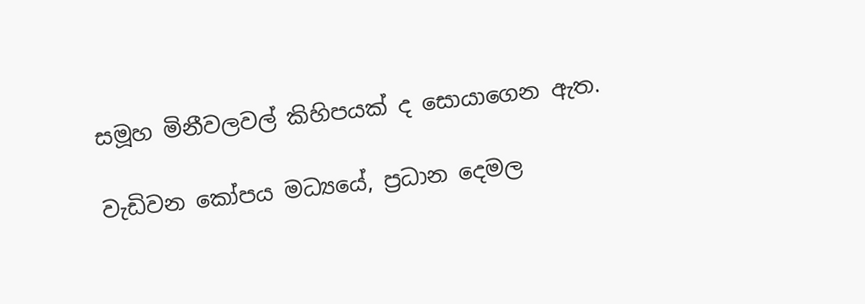සමූහ මිනීවලවල් කිහිපයක් ද සොයාගෙන ඇත.

වැඩිවන කෝපය මධ්‍යයේ, ප්‍රධාන දෙමල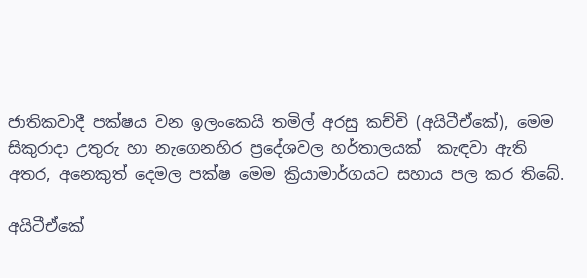ජාතිකවාදී පක්ෂය වන ඉලංකෙයි තමිල් අරසු කච්චි (අයිටීඒකේ), මෙම සිකුරාදා උතුරු හා නැගෙනහිර ප්‍රදේශවල හර්තාලයක්  කැඳවා ඇති අතර, අනෙකුත් දෙමල පක්ෂ මෙම ක්‍රියාමාර්ගයට සහාය පල කර තිබේ.

අයිටීඒකේ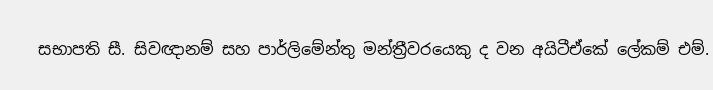සභාපති සී. සිවඥානම් සහ පාර්ලිමේන්තු මන්ත්‍රීවරයෙකු ද වන අයිටීඒකේ ලේකම් එම්.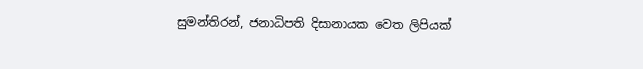සුමන්තිරන්, ජනාධිපති දිසානායක වෙත ලිපියක්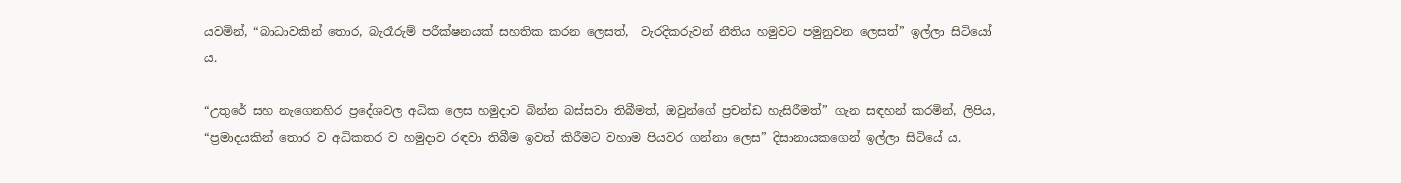යවමින්, “බාධාවකින් තොර, බැරෑරුම් පරීක්ෂනයක් සහතික කරන ලෙසත්,  වැරදිකරුවන් නීතිය හමුවට පමුනුවන ලෙසත්” ඉල්ලා සිටියෝ ය.

“උතුරේ සහ නැගෙනහිර ප්‍රදේශවල අධික ලෙස හමුදාව බින්න බස්සවා තිබීමත්, ඔවුන්ගේ ප්‍රචන්ඩ හැසිරීමත්” ගැන සඳහන් කරමින්, ලිපිය, “ප්‍රමාදයකින් තොර ව අධිකතර ව හමුදාව රඳවා තිබීම ඉවත් කිරීමට වහාම පියවර ගන්නා ලෙස” දිසානායකගෙන් ඉල්ලා සිටියේ ය.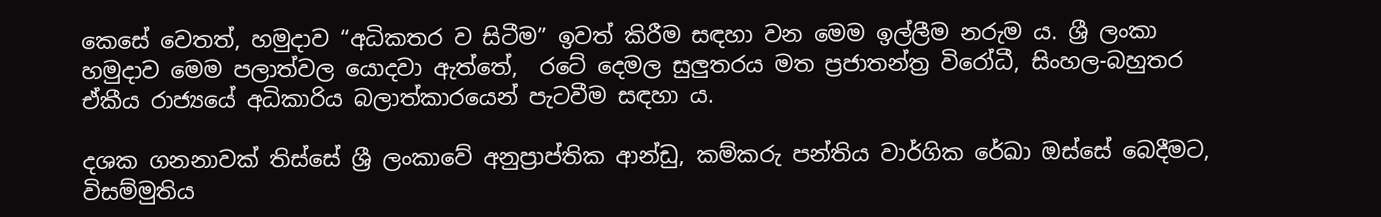කෙසේ වෙතත්, හමුදාව “අධිකතර ව සිටීම” ඉවත් කිරීම සඳහා වන මෙම ඉල්ලීම නරුම ය. ශ්‍රී ලංකා හමුදාව මෙම පලාත්වල යොදවා ඇත්තේ,  රටේ දෙමල සුලුතරය මත ප්‍රජාතන්ත්‍ර විරෝධී, සිංහල-බහුතර ඒකීය රාජ්‍යයේ අධිකාරිය බලාත්කාරයෙන් පැටවීම සඳහා ය.

දශක ගනනාවක් තිස්සේ ශ්‍රී ලංකාවේ අනුප්‍රාප්තික ආන්ඩු, කම්කරු පන්තිය වාර්ගික රේඛා ඔස්සේ බෙදීමට, විසම්මුතිය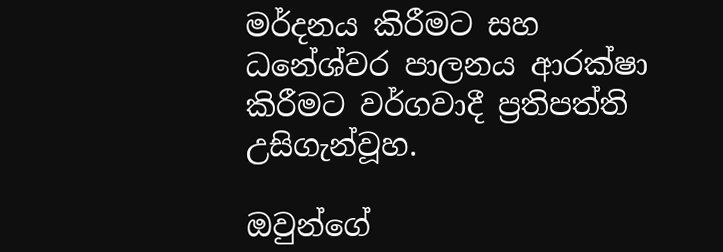මර්දනය කිරීමට සහ ධනේශ්වර පාලනය ආරක්ෂා කිරීමට වර්ගවාදී ප්‍රතිපත්ති උසිගැන්වූහ.

ඔවුන්ගේ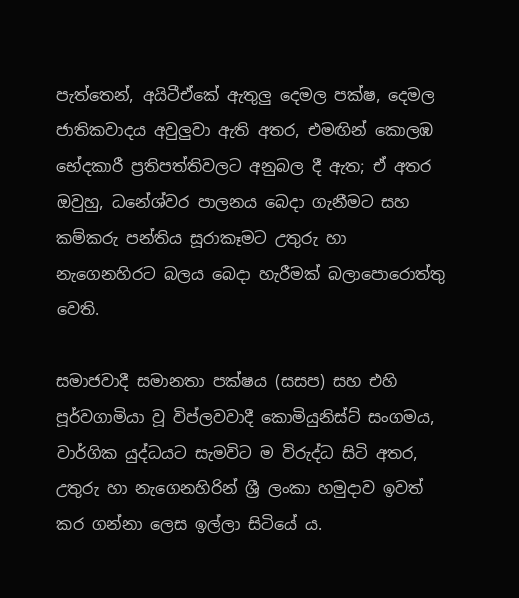පැත්තෙන්, අයිටීඒකේ ඇතුලු දෙමල පක්ෂ, දෙමල ජාතිකවාදය අවුලුවා ඇති අතර, එමඟින් කොලඹ භේදකාරී ප්‍රතිපත්තිවලට අනුබල දී ඇත; ඒ අතර ඔවුහු, ධනේශ්වර පාලනය බෙදා ගැනීමට සහ කම්කරු පන්තිය සූරාකෑමට උතුරු හා නැගෙනහිරට බලය බෙදා හැරීමක් බලාපොරොත්තු වෙති.

සමාජවාදී සමානතා පක්ෂය (සසප) සහ එහි පූර්වගාමියා වූ විප්ලවවාදී කොමියුනිස්ට් සංගමය, වාර්ගික යුද්ධයට සැමවිට ම විරුද්ධ සිටි අතර, උතුරු හා නැගෙනහිරින් ශ්‍රී ලංකා හමුදාව ඉවත් කර ගන්නා ලෙස ඉල්ලා සිටියේ ය.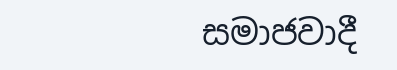සමාජවාදී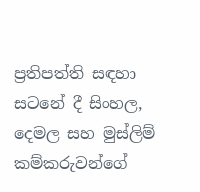ප්‍රතිපත්ති සඳහා සටනේ දී සිංහල, දෙමල සහ මුස්ලිම් කම්කරුවන්ගේ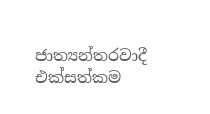ජාත්‍යන්තරවාදී එක්සත්කම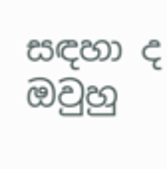සඳහා ද ඔවුහු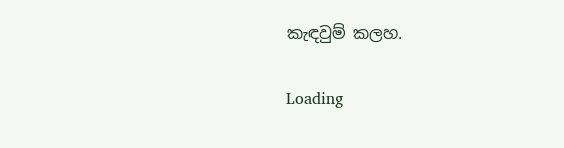කැඳවුම් කලහ.

Loading